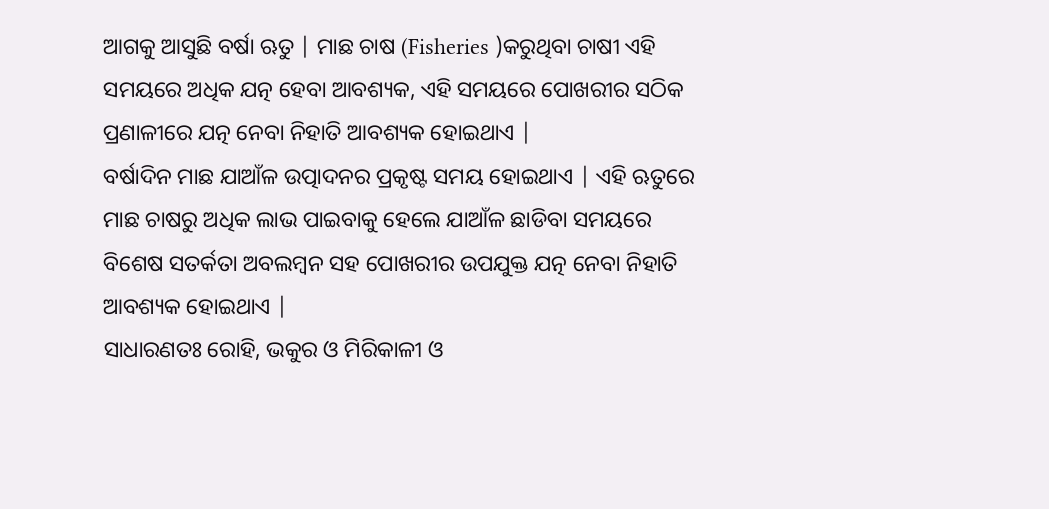ଆଗକୁ ଆସୁଛି ବର୍ଷା ଋତୁ | ମାଛ ଚାଷ (Fisheries )କରୁଥିବା ଚାଷୀ ଏହି ସମୟରେ ଅଧିକ ଯତ୍ନ ହେବା ଆବଶ୍ୟକ, ଏହି ସମୟରେ ପୋଖରୀର ସଠିକ ପ୍ରଣାଳୀରେ ଯତ୍ନ ନେବା ନିହାତି ଆବଶ୍ୟକ ହୋଇଥାଏ |
ବର୍ଷାଦିନ ମାଛ ଯାଆଁଳ ଉତ୍ପାଦନର ପ୍ରକୃଷ୍ଟ ସମୟ ହୋଇଥାଏ | ଏହି ଋତୁରେ ମାଛ ଚାଷରୁ ଅଧିକ ଲାଭ ପାଇବାକୁ ହେଲେ ଯାଆଁଳ ଛାଡିବା ସମୟରେ ବିଶେଷ ସତର୍କତା ଅବଲମ୍ବନ ସହ ପୋଖରୀର ଉପଯୁକ୍ତ ଯତ୍ନ ନେବା ନିହାତି ଆବଶ୍ୟକ ହୋଇଥାଏ |
ସାଧାରଣତଃ ରୋହି, ଭକୁର ଓ ମିରିକାଳୀ ଓ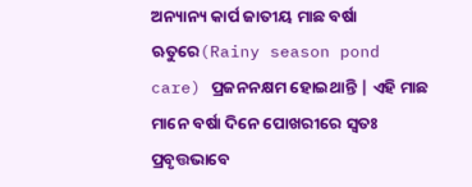ଅନ୍ୟାନ୍ୟ କାର୍ପ ଜାତୀୟ ମାଛ ବର୍ଷା ଋତୁରେ(Rainy season pond care) ପ୍ରଜନନକ୍ଷମ ହୋଇଥାନ୍ତି | ଏହି ମାଛ ମାନେ ବର୍ଷା ଦିନେ ପୋଖରୀରେ ସ୍ଵତଃ ପ୍ରବୃତ୍ତଭାବେ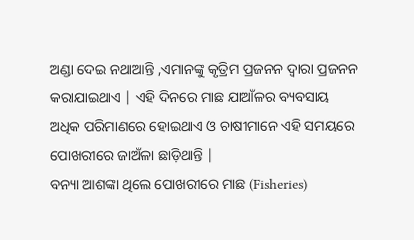ଅଣ୍ଡା ଦେଇ ନଥାଆନ୍ତି ,ଏମାନଙ୍କୁ କୃତ୍ରିମ ପ୍ରଜନନ ଦ୍ଵାରା ପ୍ରଜନନ କରାଯାଇଥାଏ | ଏହି ଦିନରେ ମାଛ ଯାଆଁଳର ବ୍ୟବସାୟ ଅଧିକ ପରିମାଣରେ ହୋଇଥାଏ ଓ ଚାଷୀମାନେ ଏହି ସମୟରେ ପୋଖରୀରେ ଜାଅଁଳା ଛାଡ଼ିଥାନ୍ତି |
ବନ୍ୟା ଆଶଙ୍କା ଥିଲେ ପୋଖରୀରେ ମାଛ (Fisheries)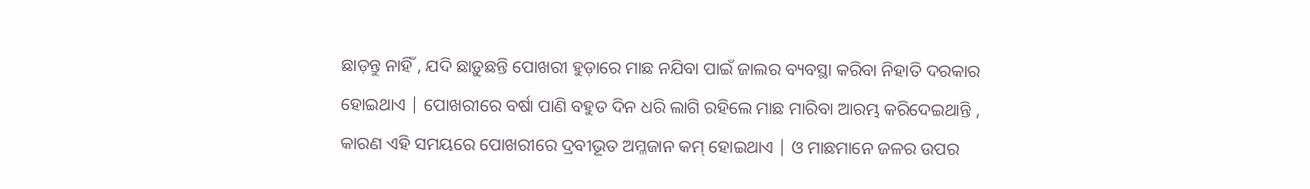ଛାଡ଼ନ୍ତୁ ନାହିଁ , ଯଦି ଛାଡ଼ୁଛନ୍ତି ପୋଖରୀ ହୁଡ଼ାରେ ମାଛ ନଯିବା ପାଇଁ ଜାଲର ବ୍ୟବସ୍ଥା କରିବା ନିହାତି ଦରକାର ହୋଇଥାଏ | ପୋଖରୀରେ ବର୍ଷା ପାଣି ବହୁତ ଦିନ ଧରି ଲାଗି ରହିଲେ ମାଛ ମାରିବା ଆରମ୍ଭ କରିଦେଇଥାନ୍ତି , କାରଣ ଏହି ସମୟରେ ପୋଖରୀରେ ଦ୍ରବୀଭୂତ ଅମ୍ଳଜାନ କମ୍ ହୋଇଥାଏ | ଓ ମାଛମାନେ ଜଳର ଉପର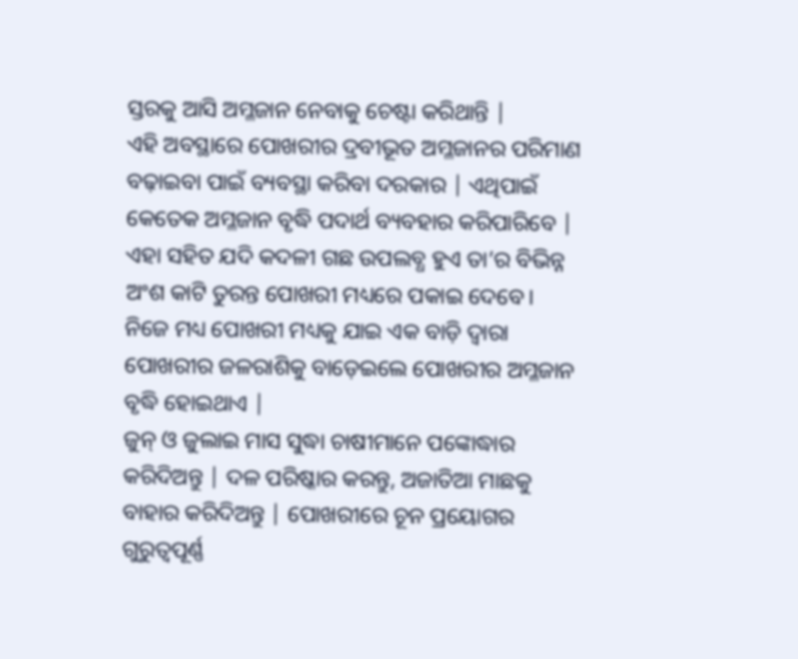ସ୍ତରକୁ ଆସି ଅମ୍ଳଜାନ ନେବାକୁ ଚେଷ୍ଟା କରିଥାନ୍ତି |
ଏହି ଅବସ୍ଥାରେ ପୋଖରୀର ଦ୍ରବୀଭୂତ ଅମ୍ଳଜାନର ପରିମାଣ ବଢ଼ାଇବା ପାଇଁ ବ୍ୟବସ୍ଥା କରିବା ଦରକାର | ଏଥିପାଇଁ କେତେକ ଅମ୍ଳଜାନ ବୃଦ୍ଧି ପଦାର୍ଥ ବ୍ୟବହାର କରିପାରିବେ | ଏହା ସହିତ ଯଦି କଦଳୀ ଗଛ ଉପଲବ୍ଧ ହୁଏ ତା’ର ବିଭିନ୍ନ ଅଂଶ କାଟି ତୁରନ୍ତ ପୋଖରୀ ମଧ୍ୟରେ ପକାଇ ଦେବେ। ନିଜେ ମଧ୍ୟ ପୋଖରୀ ମଧ୍ୟକୁ ଯାଇ ଏକ ବାଡ଼ି ଦ୍ଵାରା ପୋଖରୀର ଜଳରାଶିକୁ ବାଡ଼େଇଲେ ପୋଖରୀର ଅମ୍ଳଜାନ ବୃଦ୍ଧି ହୋଇଥାଏ |
ଜୁନ୍ ଓ ଜୁଲାଇ ମାସ ସୁଦ୍ଧା ଚାଷୀମାନେ ପଙ୍କୋଦ୍ଧାର କରିଦିଅନ୍ତୁ | ଦଳ ପରିଷ୍କାର କରନ୍ତୁ, ଅଜାତିଆ ମାଛକୁ ବାହାର କରିଦିଅନ୍ତୁ | ପୋଖରୀରେ ଚୂନ ପ୍ରୟୋଗର ଗୁରୁତ୍ୱପୂର୍ଣ୍ଣ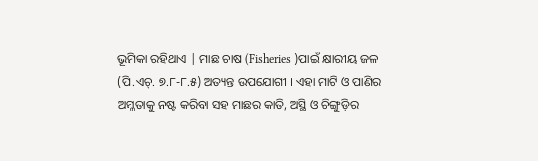ଭୂମିକା ରହିଥାଏ | ମାଛ ଚାଷ (Fisheries )ପାଇଁ କ୍ଷାରୀୟ ଜଳ (ପି.ଏଚ୍. ୭.୮-୮.୫) ଅତ୍ୟନ୍ତ ଉପଯୋଗୀ । ଏହା ମାଟି ଓ ପାଣିର ଅମ୍ଳତାକୁ ନଷ୍ଟ କରିବା ସହ ମାଛର କାତି, ଅସ୍ଥି ଓ ଚିଙ୍ଗୁଡ଼ିର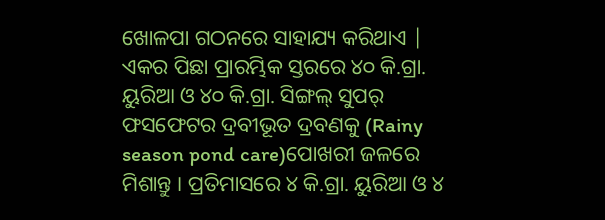ଖୋଳପା ଗଠନରେ ସାହାଯ୍ୟ କରିଥାଏ |
ଏକର ପିଛା ପ୍ରାରମ୍ଭିକ ସ୍ତରରେ ୪୦ କି.ଗ୍ରା. ୟୁରିଆ ଓ ୪୦ କି.ଗ୍ରା. ସିଙ୍ଗଲ୍ ସୁପର୍ ଫସଫେଟର ଦ୍ରବୀଭୂତ ଦ୍ରବଣକୁ (Rainy season pond care)ପୋଖରୀ ଜଳରେ ମିଶାନ୍ତୁ । ପ୍ରତିମାସରେ ୪ କି.ଗ୍ରା. ୟୁରିଆ ଓ ୪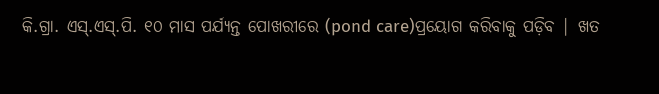କି.ଗ୍ରା. ଏସ୍.ଏସ୍.ପି. ୧୦ ମାସ ପର୍ଯ୍ୟନ୍ତ ପୋଖରୀରେ (pond care)ପ୍ରୟୋଗ କରିବାକୁ ପଡ଼ିବ | ଖତ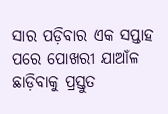ସାର ପଡ଼ିବାର ଏକ ସପ୍ତାହ ପରେ ପୋଖରୀ ଯାଆଁଳ ଛାଡ଼ିବାକୁ ପ୍ରସ୍ତୁତ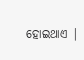ହୋଇଥାଏ |